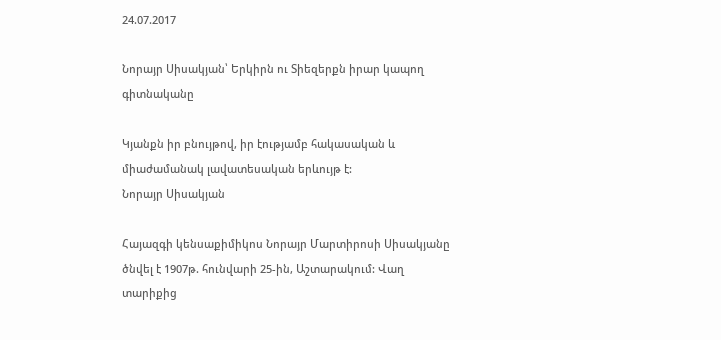24.07.2017

Նորայր Սիսակյան՝ Երկիրն ու Տիեզերքն իրար կապող գիտնականը

Կյանքն իր բնույթով, իր էությամբ հակասական և
միաժամանակ լավատեսական երևույթ է:
Նորայր Սիսակյան

Հայազգի կենսաքիմիկոս Նորայր Մարտիրոսի Սիսակյանը ծնվել է 1907թ. հունվարի 25-ին, Աշտարակում: Վաղ տարիքից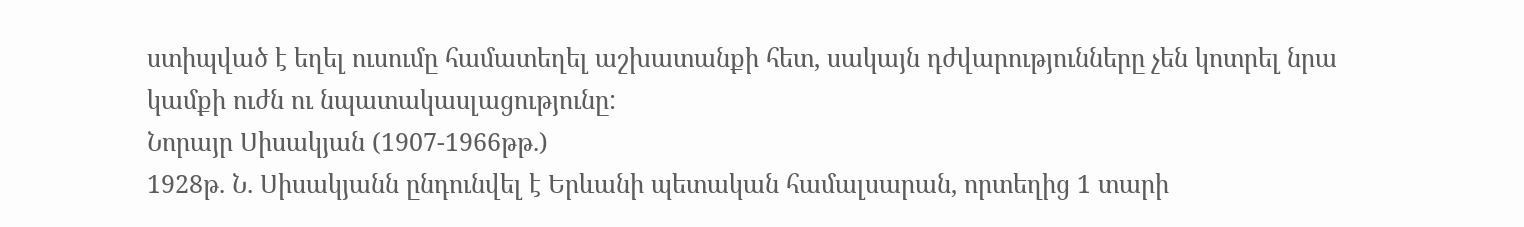ստիպված է եղել ուսումը համատեղել աշխատանքի հետ, սակայն դժվարությունները չեն կոտրել նրա կամքի ուժն ու նպատակասլացությունը:
Նորայր Սիսակյան (1907-1966թթ.)
1928թ. Ն. Սիսակյանն ընդունվել է Երևանի պետական համալսարան, որտեղից 1 տարի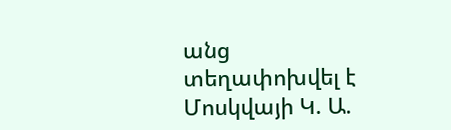անց տեղափոխվել է Մոսկվայի Կ. Ա.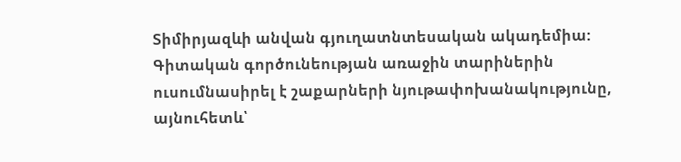Տիմիրյազևի անվան գյուղատնտեսական ակադեմիա: Գիտական գործունեության առաջին տարիներին ուսումնասիրել է շաքարների նյութափոխանակությունը, այնուհետև՝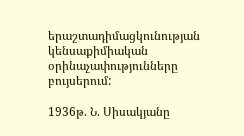երաշտադիմացկունության կենսաքիմիական օրինաչափությունները բույսերում:

1936թ. Ն. Սիսակյանը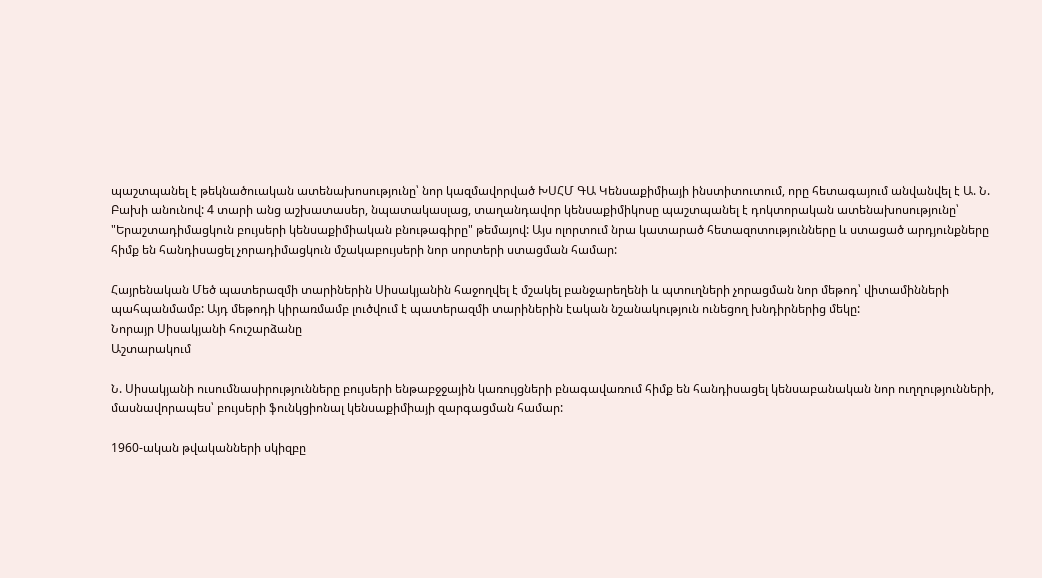պաշտպանել է թեկնածուական ատենախոսությունը՝ նոր կազմավորված ԽՍՀՄ ԳԱ Կենսաքիմիայի ինստիտուտում, որը հետագայում անվանվել է Ա. Ն. Բախի անունով: 4 տարի անց աշխատասեր, նպատակասլաց, տաղանդավոր կենսաքիմիկոսը պաշտպանել է դոկտորական ատենախոսությունը՝ "Երաշտադիմացկուն բույսերի կենսաքիմիական բնութագիրը" թեմայով: Այս ոլորտում նրա կատարած հետազոտությունները և ստացած արդյունքները հիմք են հանդիսացել չորադիմացկուն մշակաբույսերի նոր սորտերի ստացման համար:

Հայրենական Մեծ պատերազմի տարիներին Սիսակյանին հաջողվել է մշակել բանջարեղենի և պտուղների չորացման նոր մեթոդ՝ վիտամինների պահպանմամբ: Այդ մեթոդի կիրառմամբ լուծվում է պատերազմի տարիներին էական նշանակություն ունեցող խնդիրներից մեկը:
Նորայր Սիսակյանի հուշարձանը
Աշտարակում

Ն. Սիսակյանի ուսումնասիրությունները բույսերի ենթաբջջային կառույցների բնագավառում հիմք են հանդիսացել կենսաբանական նոր ուղղությունների, մասնավորապես՝ բույսերի ֆունկցիոնալ կենսաքիմիայի զարգացման համար:

1960-ական թվականների սկիզբը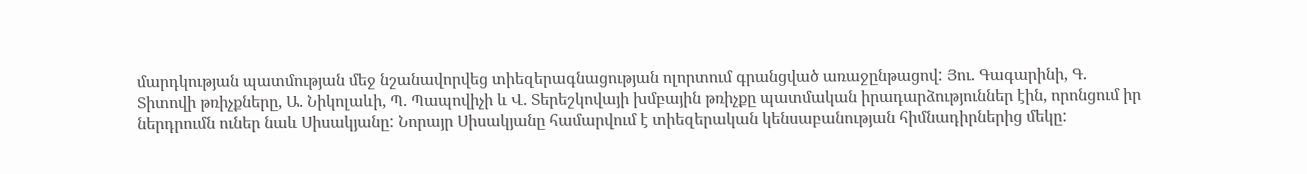մարդկության պատմության մեջ նշանավորվեց տիեզերագնացության ոլորտում գրանցված առաջընթացով: Յու. Գագարինի, Գ. Տիտովի թռիչքները, Ա. Նիկոլաևի, Պ. Պապովիչի և Վ. Տերեշկովայի խմբային թռիչքը պատմական իրադարձություններ էին, որոնցում իր ներդրումն ուներ նաև Սիսակյանը: Նորայր Սիսակյանը համարվում է տիեզերական կենսաբանության հիմնադիրներից մեկը: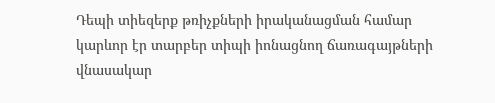Դեպի տիեզերք թռիչքների իրականացման համար կարևոր էր տարբեր տիպի իոնացնող ճառագայթների վնասակար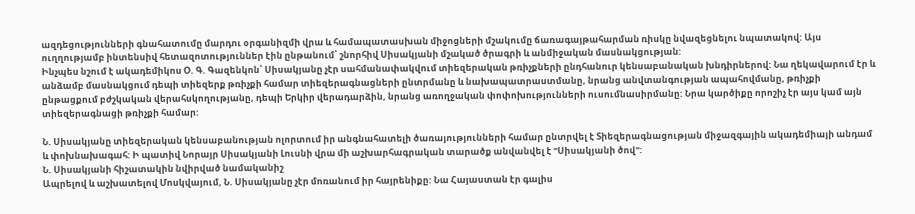ազդեցությունների գնահատումը մարդու օրգանիզմի վրա և համապատասխան միջոցների մշակումը ճառագայթահարման ռիսկը նվազեցնելու նպատակով: Այս ուղղությամբ ինտենսիվ հետազոտություններ էին ընթանում՝ շնորհիվ Սիսակյանի մշակած ծրագրի և անմիջական մասնակցության:
Ինչպես նշում է ակադեմիկոս Օ. Գ. Գազենկոն՝ Սիսակյանը չէր սահմանափակվում տիեզերական թռիչքների ընդհանուր կենսաբանական խնդիրներով: Նա ղեկավարում էր և անձամբ մասնակցում դեպի տիեզերք թռիչքի համար տիեզերագնացների ընտրմանը և նախապատրաստմանը, նրանց անվտանգության ապահովմանը, թռիչքի ընթացքում բժշկական վերահսկողությանը, դեպի Երկիր վերադարձին, նրանց առողջական փոփոխությունների ուսումնասիրմանը: Նրա կարծիքը որոշիչ էր այս կամ այն տիեզերագնացի թռիչքի համար:

Ն. Սիսակյանը տիեզերական կենսաբանության ոլորտում իր անգնահատելի ծառայությունների համար ընտրվել է Տիեզերագնացության միջազգային ակադեմիայի անդամ և փոխնախագահ: Ի պատիվ Նորայր Սիսակյանի Լուսնի վրա մի աշխարհագրական տարածք անվանվել է "Սիսակյանի ծով":
Ն. Սիսակյանի հիշատակին նվիրված նամականիշ
Ապրելով և աշխատելով Մոսկվայում, Ն. Սիսակյանը չէր մոռանում իր հայրենիքը: Նա Հայաստան էր գալիս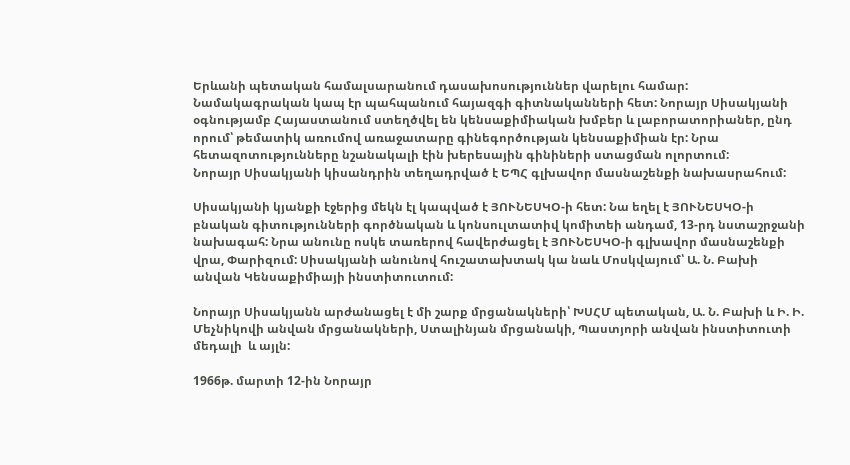Երևանի պետական համալսարանում դասախոսություններ վարելու համար: Նամակագրական կապ էր պահպանում հայազգի գիտնականների հետ: Նորայր Սիսակյանի օգնությամբ Հայաստանում ստեղծվել են կենսաքիմիական խմբեր և լաբորատորիաներ, ընդ որում՝ թեմատիկ առումով առաջատարը գինեգործության կենսաքիմիան էր: Նրա հետազոտությունները նշանակալի էին խերեսային գինիների ստացման ոլորտում:
Նորայր Սիսակյանի կիսանդրին տեղադրված է ԵՊՀ գլխավոր մասնաշենքի նախասրահում:

Սիսակյանի կյանքի էջերից մեկն էլ կապված է ՅՈՒՆԵՍԿՕ-ի հետ: Նա եղել է ՅՈՒՆԵՍԿՕ-ի բնական գիտությունների գործնական և կոնսուլտատիվ կոմիտեի անդամ, 13-րդ նստաշրջանի նախագահ: Նրա անունը ոսկե տառերով հավերժացել է ՅՈՒՆԵՍԿՕ-ի գլխավոր մասնաշենքի վրա, Փարիզում: Սիսակյանի անունով հուշատախտակ կա նաև Մոսկվայում՝ Ա. Ն. Բախի անվան Կենսաքիմիայի ինստիտուտում:

Նորայր Սիսակյանն արժանացել է մի շարք մրցանակների՝ ԽՍՀՄ պետական, Ա. Ն. Բախի և Ի. Ի. Մեչնիկովի անվան մրցանակների, Ստալինյան մրցանակի, Պաստյորի անվան ինստիտուտի մեդալի  և այլն:

1966թ. մարտի 12-ին Նորայր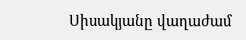Սիսակյանը վաղաժամ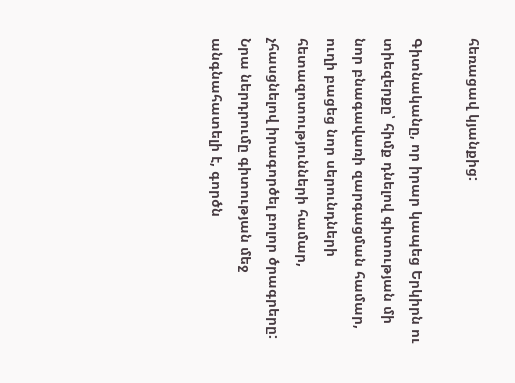հեռացավ կյանքից:

Գիտնականը, որ իրար կապեց Երկիրն ու տիեզերքը՝ հիմք դնելով գիտության մի նոր բնագավառի զարգացման համար, ուղի բացեց նոր սերունդների հետազոտությունների համար, չհասցնելով իրագործել բոլոր ծրագրերը: Նրա ներդրումը գիտության մեջ անգնահատելի է, գործն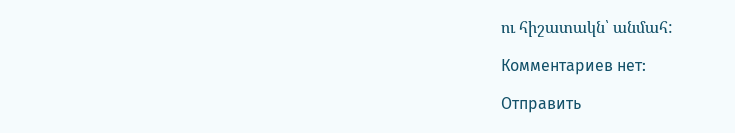ու հիշատակն՝ անմահ:

Комментариев нет:

Отправить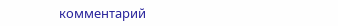комментарий